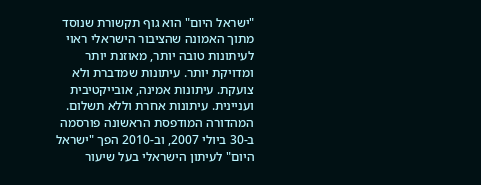"ישראל היום" הוא גוף תקשורת שנוסד מתוך האמונה שהציבור הישראלי ראוי לעיתונות טובה יותר, מאוזנת יותר ומדויקת יותר. עיתונות שמדברת ולא צועקת. עיתונות אמינה, אובייקטיבית ועניינית. עיתונות אחרת וללא תשלום. המהדורה המודפסת הראשונה פורסמה ב-30 ביולי 2007, וב-2010 הפך "ישראל היום" לעיתון הישראלי בעל שיעור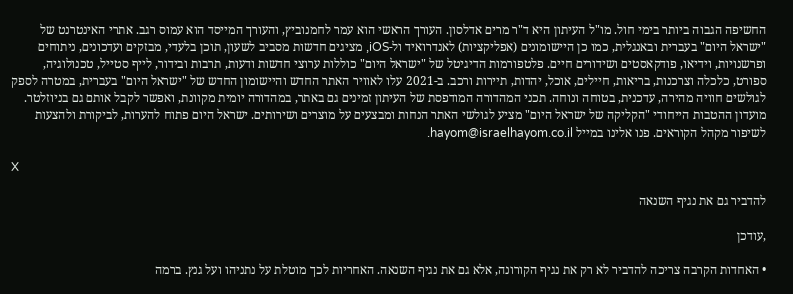החשיפה הגבוה ביותר בימי חול. מו"ל העיתון היא ד"ר מרים אדלסון. העורך הראשי הוא עמר לחמנוביץ, והעורך המייסד הוא עמוס רגב. אתרי האינטרנט של "ישראל היום" בעברית ובאנגלית, כמו כן היישומונים (אפליקציות) לאנדרואיד ול-iOS, מציגים חדשות מסביב לשעון, תוכן בלעדי, מבזקים ועדכונים, ניתוחים ופרשנויות, וידיאו, פודקאסטים ושידורים חיים. פלטפורמות הדיגיטל של "ישראל היום" כוללות ערוצי חדשות ודעות, תרבות ובידור, לייף סטייל, טכנולוגיה, ספורט, כלכלה וצרכנות, בריאות, חיילים, אוכל, יהדות, תיירות ורכב. ב-2021 עלו לאוויר האתר החדש והיישומון החדש של "ישראל היום" בעברית, במטרה לספק לגולשים חוויה מהירה, עדכנית, בטוחה ונוחה. תכני המהדורה המודפסת של העיתון זמינים גם באתר, במהדורה יומית מקוונת, ואפשר לקבל אותם גם בניוזלטר. מועדון ההטבות הייחודי "הקליקה של ישראל היום" מציע לגולשי האתר הנחות ומבצעים על מוצרים ושירותים. ישראל היום פתוח להערות, לביקורת ולהצעות לשיפור מקהל הקוראים. פנו אלינו במייל hayom@israelhayom.co.il.

X

להדביר גם את נגיף השנאה

,עודכן

• האחדות הקרבה צריכה להדביר לא רק את נגיף הקורונה, אלא גם את נגיף השנאה. האחריות לכך מוטלת על נתניהו ועל גנץ. ברמה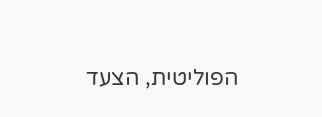הפוליטית, הצעד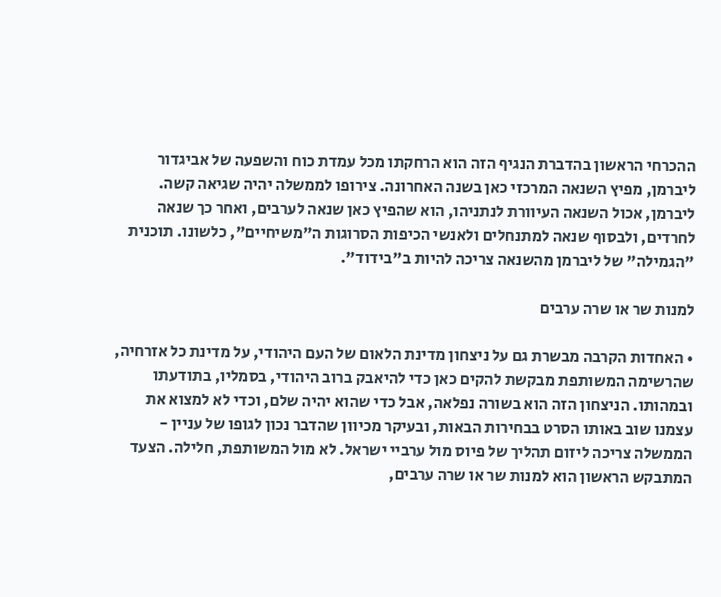ההכרחי הראשון בהדברת הנגיף הזה הוא הרחקתו מכל עמדת כוח והשפעה של אביגדור ליברמן, מפיץ השנאה המרכזי כאן בשנה האחרונה. צירופו לממשלה יהיה שגיאה קשה. ליברמן, אכול השנאה העיוורת לנתניהו, הוא שהפיץ כאן שנאה לערבים, ואחר כך שנאה לחרדים, ולבסוף שנאה למתנחלים ולאנשי הכיפות הסרוגות ה"משיחיים", כלשונו. תוכנית "הגמילה" של ליברמן מהשנאה צריכה להיות ב"בידוד".

למנות שר או שרה ערבים

• האחדות הקרבה מבשרת גם על ניצחון מדינת הלאום של העם היהודי, על מדינת כל אזרחיה, שהרשימה המשותפת מבקשת להקים כאן כדי להיאבק ברוב היהודי, בסמליו, בתודעתו ובמהותו. הניצחון הזה הוא בשורה נפלאה, אבל כדי שהוא יהיה שלם, וכדי לא למצוא את עצמנו שוב באותו הסרט בבחירות הבאות, ובעיקר מכיוון שהדבר נכון לגופו של עניין - הממשלה צריכה ליזום תהליך של פיוס מול ערביי ישראל. לא מול המשותפת, חלילה. הצעד המתבקש הראשון הוא למנות שר או שרה ערבים,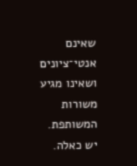שאינם אנטי־ציונים ושאינו מגיע משורות המשותפת. יש כאלה.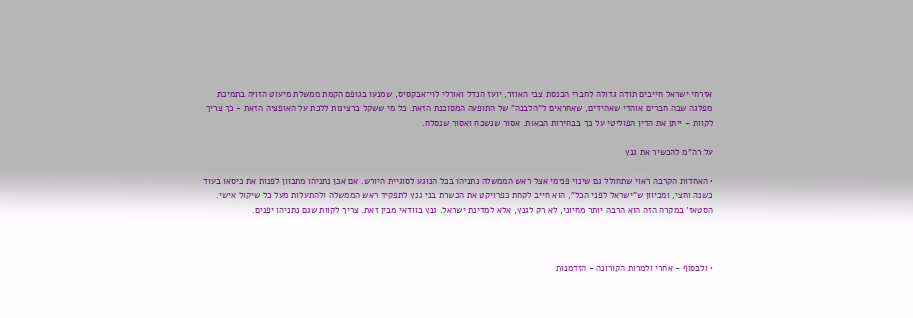אזרחי ישראל חייבים תודה גדולה לחברי הכנסת צבי האוזר, יועז הנדל ואורלי לוי־אבקסיס, שמנעו בגופם הקמת ממשלת מיעוט הזויה בתמיכת מפלגה שבה חברים אוהדי שאהידים, שאחראים ל"הלבנה" של התופעה המסוכנת הזאת. כל מי ששקל ברצינות ללכת על האופציה הזאת - כך צריך לקוות - ייתן את הדין הפוליטי על כך בבחירות הבאות. אסור שנשכח ואסור שנסלח.

על רה"מ להכשיר את גנץ

• האחדות הקרבה ראוי שתחולל גם שינוי פנימי אצל ראש הממשלה נתניהו בכל הנוגע לסוגיית היורש. אם אכן נתניהו מתכוון לפנות את כיסאו בעוד כשנה וחצי, ומכיוון ש"ישראל לפני הכל", הוא חייב לקחת כפרויקט את הכשרת בני גנץ לתפקיד ראש הממשלה ולהתעלות מעל כל שיקול אישי. הסטאז' במקרה הזה הוא הרבה יותר מחיוני, לא רק לגנץ, אלא למדינת ישראל. גנץ בוודאי מבין זאת. צריך לקוות שגם נתניהו יפנים.



• ולבסוף - אחרי ולמרות הקורונה - הזדמנות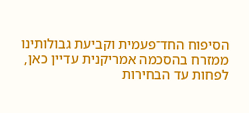הסיפוח החד־פעמית וקביעת גבולותינו ממזרח בהסכמה אמריקנית עדיין כאן, לפחות עד הבחירות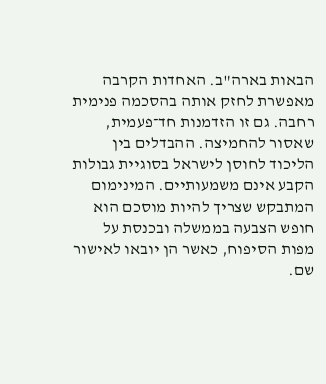הבאות בארה"ב. האחדות הקרבה מאפשרת לחזק אותה בהסכמה פנימית רחבה. גם זו הזדמנות חד־פעמית, שאסור להחמיצה. ההבדלים בין הליכוד לחוסן לישראל בסוגיית גבולות הקבע אינם משמעותיים. המינימום המתבקש שצריך להיות מוסכם הוא חופש הצבעה בממשלה ובכנסת על מפות הסיפוח, כאשר הן יובאו לאישור שם.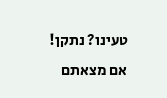טעינו? נתקן! אם מצאתם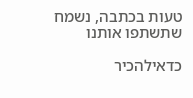טעות בכתבה, נשמח שתשתפו אותנו

כדאילהכיר